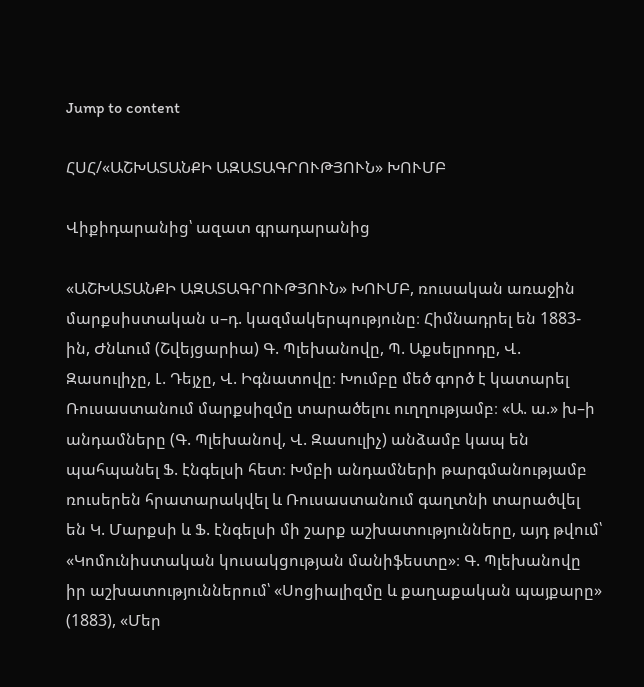Jump to content

ՀՍՀ/«ԱՇԽԱՏԱՆՔԻ ԱԶԱՏԱԳՐՈՒԹՅՈՒՆ» ԽՈՒՄԲ

Վիքիդարանից՝ ազատ գրադարանից

«ԱՇԽԱՏԱՆՔԻ ԱԶԱՏԱԳՐՈՒԹՅՈՒՆ» ԽՈՒՄԲ, ռուսական առաջին մարքսիստական ս–դ. կազմակերպությունը։ Հիմնադրել են 1883-ին, Ժնևում (Շվեյցարիա) Գ. Պլեխանովը, Պ. Աքսելրոդը, Վ. Զասուլիչը, Լ. Դեյչը, Վ. Իգնատովը։ Խումբը մեծ գործ է կատարել Ռուսաստանում մարքսիզմը տարածելու ուղղությամբ։ «Ա. ա.» խ–ի անդամները (Գ. Պլեխանով, Վ. Զասուլիչ) անձամբ կապ են պահպանել Ֆ. էնգելսի հետ։ Խմբի անդամների թարգմանությամբ ռուսերեն հրատարակվել և Ռուսաստանում գաղտնի տարածվել են Կ. Մարքսի և Ֆ. էնգելսի մի շարք աշխատությունները, այդ թվում՝ «Կոմունիստական կուսակցության մանիֆեստը»։ Գ. Պլեխանովը իր աշխատություններում՝ «Սոցիալիզմը և քաղաքական պայքարը» (1883), «Մեր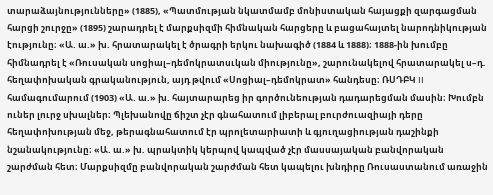տարաձայնությունները» (1885), «Պատմության նկատմամբ մոնիստական հայացքի զարգացման հարցի շուրջը» (1895) շարադրել է մարքսիզմի հիմնական հարցերը և բացահայտել նարոդնիկության էությունը։ «Ա. ա.» խ. հրատարակել է ծրագրի երկու նախագիծ (1884 և 1888)։ 1888-ին խումբը հիմնադրել է «Ռուսական սոցիալ–դեմոկրատսւկան միությունը», շարունակելով հրատարակել ս–դ. հեղափոխական գրականություն, այդ թվում «Սոցիալ–դեմոկրատ» հանդեսը։ ՌՍԴԲԿ II համագումարում (1903) «Ա. ա.» խ. հայտարարեց իր գործունեության դադարեցման մասին։ Խումբն ուներ լուրջ սխալներ։ Պլեխանովը ճիշտ չէր գնահատում լիբերալ բուրժուազիայի դերը հեղափոխության մեջ, թերագնահատում էր պրոլետարիատի և գյուղացիության դաշինքի նշանակությունը։ «Ա. ա.» խ. պրակտիկ կերպով կապված չէր մասսայական բանվորական շարժման հետ։ Մարքսիզմը բանվորական շարժման հետ կապելու խնդիրը Ռուսաստանում առաջին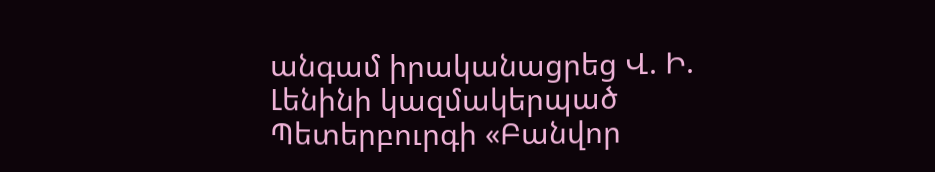անգամ իրականացրեց Վ. Ի. Լենինի կազմակերպած Պետերբուրգի «Բանվոր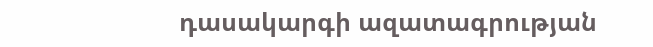դասակարգի ազատագրության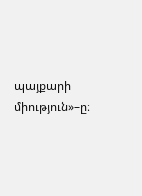պայքարի միություն»–ը։